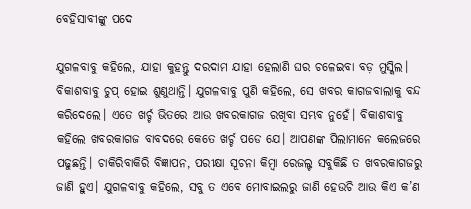ବେହିସାବୀଙ୍କୁ ପଦେ

ଯୁଗଳବାବୁ କହିଲେ, ଯାହା କୁହନ୍ତୁ ଦରଦାମ ଯାହା ହେଲାଣି ଘର ଚଳେଇବା ବଡ଼ ମୁସ୍କିଲ। ବିକାଶବାବୁ ଚୁପ୍‌ ହୋଇ ଶୁଣୁଥାନ୍ତି। ଯୁଗଳବାବୁ ପୁଣି କହିଲେ, ସେ ଖବର କାଗଜବାଲାକୁ ବନ୍ଦ କରିଦେଲେ। ଏତେ ଖର୍ଚ୍ଚ ଭିତରେ ଆଉ ଖବରକାଗଜ ରଖିବା ସମ୍ଭବ ନୁହେଁ। ବିକାଶବାବୁ କହିଲେ ଖବରକାଗଜ ବାବଦରେ କେତେ ଖର୍ଚ୍ଚ ପଡେ ଯେ। ଆପଣଙ୍କ ପିଲାମାନେ କଲେଜରେ ପଢୁଛନ୍ତି। ଚାକିରିବାକିରି ବିଜ୍ଞାପନ, ପରୀକ୍ଷା ସୂଚନା କିମ୍ବା ରେଜଲ୍ଟ ସବୁକିଛି ତ ଖବରକାଗଜରୁ ଜାଣି ହୁଏ। ଯୁଗଳବାବୁ କହିଲେ, ସବୁ ତ ଏବେ ମୋବାଇଲରୁ ଜାଣି ହେଉଚି ଆଉ କିଏ କ’ଣ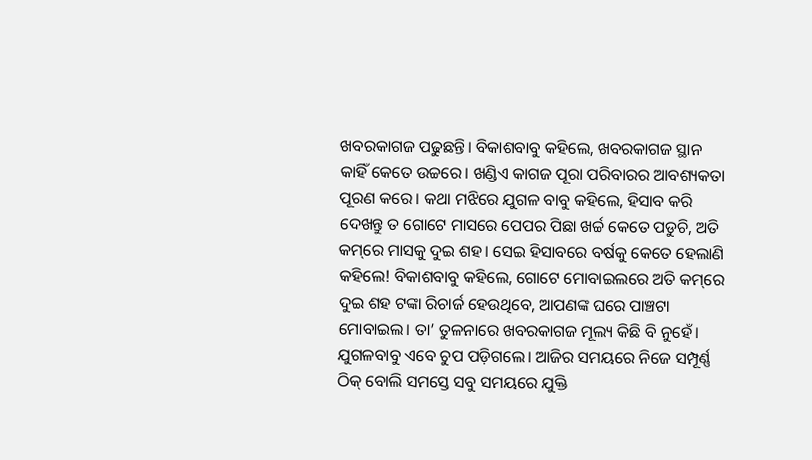ଖବରକାଗଜ ପଢୁଛନ୍ତି। ବିକାଶବାବୁ କହିଲେ, ଖବରକାଗଜ ସ୍ଥାନ କାହିଁ କେତେ ଉଚ୍ଚରେ। ଖଣ୍ଡିଏ କାଗଜ ପୂରା ପରିବାରର ଆବଶ୍ୟକତା ପୂରଣ କରେ। କଥା ମଝିରେ ଯୁଗଳ ବାବୁ କହିଲେ, ହିସାବ କରି ଦେଖନ୍ତୁ ତ ଗୋଟେ ମାସରେ ପେପର ପିଛା ଖର୍ଚ୍ଚ କେତେ ପଡୁଚି, ଅତି କମ୍‌ରେ ମାସକୁ ଦୁଇ ଶହ। ସେଇ ହିସାବରେ ବର୍ଷକୁ କେତେ ହେଲାଣି କହିଲେ! ବିକାଶବାବୁ କହିଲେ, ଗୋଟେ ମୋବାଇଲରେ ଅତି କମ୍‌ରେ ଦୁଇ ଶହ ଟଙ୍କା ରିଚାର୍ଜ ହେଉଥିବେ, ଆପଣଙ୍କ ଘରେ ପାଞ୍ଚଟା ମୋବାଇଲ। ତା’ ତୁଳନାରେ ଖବରକାଗଜ ମୂଲ୍ୟ କିଛି ବି ନୁହେଁ। ଯୁଗଳବାବୁ ଏବେ ଚୁପ ପଡ଼ିଗଲେ। ଆଜିର ସମୟରେ ନିଜେ ସମ୍ପୂର୍ଣ୍ଣ ଠିକ୍‌ ବୋଲି ସମସ୍ତେ ସବୁ ସମୟରେ ଯୁକ୍ତି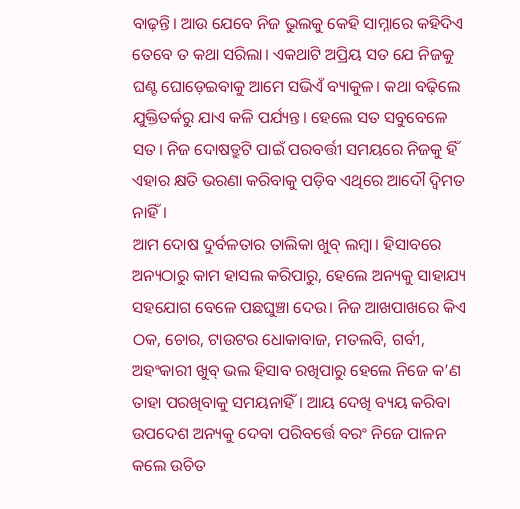ବାଢ଼ନ୍ତି। ଆଉ ଯେବେ ନିଜ ଭୁଲକୁ କେହି ସାମ୍ନାରେ କହିଦିଏ ତେବେ ତ କଥା ସରିଲା। ଏକଥାଟି ଅପ୍ରିୟ ସତ ଯେ ନିଜକୁ ଘଣ୍ଟ ଘୋଡ଼େଇବାକୁ ଆମେ ସଭିଏଁ ବ୍ୟାକୁଳ। କଥା ବଢ଼ିଲେ ଯୁକ୍ତିତର୍କରୁ ଯାଏ କଳି ପର୍ଯ୍ୟନ୍ତ। ହେଲେ ସତ ସବୁବେଳେ ସତ। ନିଜ ଦୋଷତ୍ରୁଟି ପାଇଁ ପରବର୍ତ୍ତୀ ସମୟରେ ନିଜକୁ ହିଁ ଏହାର କ୍ଷତି ଭରଣା କରିବାକୁ ପଡ଼ିବ ଏଥିରେ ଆଦୌ ଦ୍ୱିମତ ନାହିଁ।
ଆମ ଦୋଷ ଦୁର୍ବଳତାର ତାଲିକା ଖୁବ୍‌ ଲମ୍ବା। ହିସାବରେ ଅନ୍ୟଠାରୁ କାମ ହାସଲ କରିପାରୁ, ହେଲେ ଅନ୍ୟକୁ ସାହାଯ୍ୟ ସହଯୋଗ ବେଳେ ପଛଘୁଞ୍ଚା ଦେଉ। ନିଜ ଆଖପାଖରେ କିଏ ଠକ, ଚୋର, ଟାଉଟର ଧୋକାବାଜ, ମତଲବି, ଗର୍ବୀ, ଅହଂକାରୀ ଖୁବ୍‌ ଭଲ ହିସାବ ରଖିପାରୁ ହେଲେ ନିଜେ କ’ଣ ତାହା ପରଖିବାକୁ ସମୟନାହିଁ । ଆୟ ଦେଖି ବ୍ୟୟ କରିବା ଉପଦେଶ ଅନ୍ୟକୁ ଦେବା ପରିବର୍ତ୍ତେ ବରଂ ନିଜେ ପାଳନ କଲେ ଉଚିତ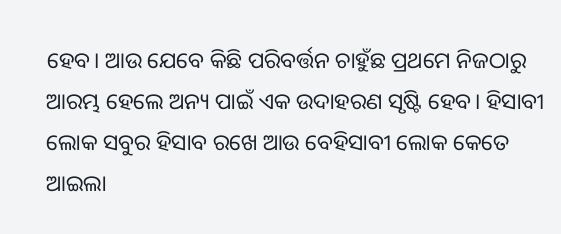ହେବ। ଆଉ ଯେବେ କିଛି ପରିବର୍ତ୍ତନ ଚାହୁଁଛ ପ୍ରଥମେ ନିଜଠାରୁ ଆରମ୍ଭ ହେଲେ ଅନ୍ୟ ପାଇଁ ଏକ ଉଦାହରଣ ସୃଷ୍ଟି ହେବ। ହିସାବୀ ଲୋକ ସବୁର ହିସାବ ରଖେ ଆଉ ବେହିସାବୀ ଲୋକ କେତେ ଆଇଲା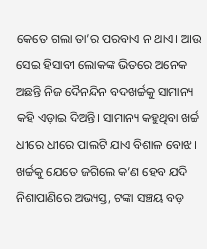କେତେ ଗଲା ତା’ର ପରବାଏ ନ ଥାଏ। ଆଉ ସେଇ ହିସାବୀ ଲୋକଙ୍କ ଭିତରେ ଅନେକ ଅଛନ୍ତି ନିଜ ଦୈନନ୍ଦିନ ବଦଖର୍ଚ୍ଚକୁ ସାମାନ୍ୟ କହି ଏଡ଼ାଇ ଦିଅନ୍ତି। ସାମାନ୍ୟ କହୁଥିବା ଖର୍ଚ୍ଚ ଧୀରେ ଧୀରେ ପାଲଟି ଯାଏ ବିଶାଳ ବୋଝ। ଖର୍ଚ୍ଚକୁ ଯେତେ ଜଗିଲେ କ’ଣ ହେବ ଯଦି ନିଶାପାଣିରେ ଅଭ୍ୟସ୍ତ, ଟଙ୍କା ସଞ୍ଚୟ ବଡ଼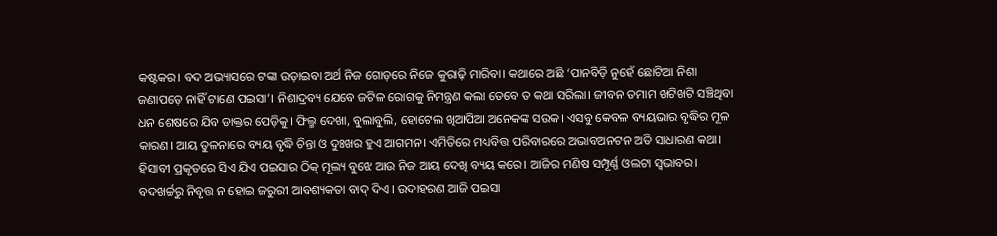କଷ୍ଟକର। ବଦ ଅଭ୍ୟାସରେ ଟଙ୍କା ଉଡ଼ାଇବା ଅର୍ଥ ନିଜ ଗୋଡ଼ରେ ନିଜେ କୁରାଢ଼ି ମାରିବା। କଥାରେ ଅଛି ‘ପାନବିଡ଼ି ନୁହେଁ ଛୋଟିଆ ନିଶା ଜଣାପଡ଼େ ନାହିଁ ଟାଣେ ପଇସା’। ନିଶାଦ୍ରବ୍ୟ ଯେବେ ଜଟିଳ ରୋଗକୁ ନିମନ୍ତ୍ରଣ କଲା ତେବେ ତ କଥା ସରିଲା। ଜୀବନ ତମାମ ଖଟିଖଟି ସଞ୍ଚିଥିବା ଧନ ଶେଷରେ ଯିବ ଡାକ୍ତର ପେଡ଼ିକୁ। ଫିଲ୍ମ ଦେଖା, ବୁଲାବୁଲି, ହୋଟେଲ ଖିଆପିଆ ଅନେକଙ୍କ ସଉକ। ଏସବୁ କେବଳ ବ୍ୟୟଭାର ବୃଦ୍ଧିର ମୂଳ କାରଣ। ଆୟ ତୁଳନାରେ ବ୍ୟୟ ବୃଦ୍ଧି ଚିନ୍ତା ଓ ଦୁଃଖର ହୁଏ ଆଗମନ। ଏମିତିରେ ମଧ୍ୟବିତ୍ତ ପରିବାରରେ ଅଭାବଅନଟନ ଅତି ସାଧାରଣ କଥା। ହିସାବୀ ପ୍ରକୃତରେ ସିଏ ଯିଏ ପଇସାର ଠିକ୍‌ ମୂଲ୍ୟ ବୁଝେ ଆଉ ନିଜ ଆୟ ଦେଖି ବ୍ୟୟ କରେ। ଆଜିର ମଣିଷ ସମ୍ପୂର୍ଣ୍ଣ ଓଲଟା ସ୍ବଭାବର। ବଦଖର୍ଚ୍ଚରୁ ନିବୃତ୍ତ ନ ହୋଇ ଜରୁରୀ ଆବଶ୍ୟକତା ବାଦ୍‌ ଦିଏ । ଉଦାହରଣ ଆଜି ପଇସା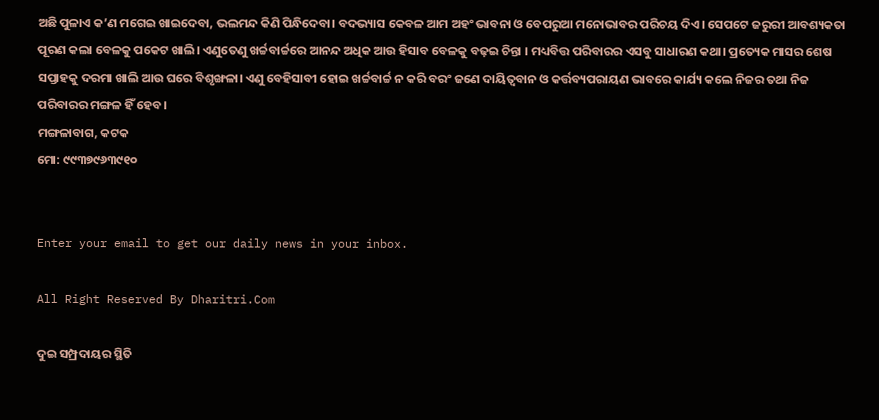ଅଛି ପୁଳାଏ କ’ଣ ମଗେଇ ଖାଇଦେବା, ଭଲମନ୍ଦ କିଣି ପିନ୍ଧିଦେବା। ବଦଭ୍ୟାସ କେବଳ ଆମ ଅହଂ ଭାବନା ଓ ବେପରୁଆ ମନୋଭାବର ପରିଚୟ ଦିଏ। ସେପଟେ ଜରୁରୀ ଆବଶ୍ୟକତା ପୂରଣ କଲା ବେଳକୁ ପକେଟ ଖାଲି। ଏଣୁତେଣୁ ଖର୍ଚ୍ଚବାର୍ଚ୍ଚରେ ଆନନ୍ଦ ଅଧିକ ଆଉ ହିସାବ ବେଳକୁ ବଢ଼ଇ ଚିନ୍ତା । ମଧ୍ୟବିତ୍ତ ପରିବାରର ଏସବୁ ସାଧାରଣ କଥା। ପ୍ରତ୍ୟେକ ମାସର ଶେଷ ସପ୍ତାହକୁ ଦରମା ଖାଲି ଆଉ ଘରେ ବିଶୃଙ୍ଖଳା। ଏଣୁ ବେହିସାବୀ ହୋଇ ଖର୍ଚ୍ଚବାର୍ଚ୍ଚ ନ କରି ବରଂ ଜଣେ ଦାୟିତ୍ୱବାନ ଓ କର୍ତ୍ତବ୍ୟପରାୟଣ ଭାବରେ କାର୍ଯ୍ୟ କଲେ ନିଜର ତଥା ନିଜ ପରିବାରର ମଙ୍ଗଳ ହିଁ ହେବ।
ମଙ୍ଗଳାବାଗ, କଟକ
ମୋ: ୯୯୩୭୯୬୩୯୧୦


Enter your email to get our daily news in your inbox.

All Right Reserved By Dharitri.Com

ଦୁଇ ସମ୍ପ୍ରଦାୟର ସ୍ଥିତି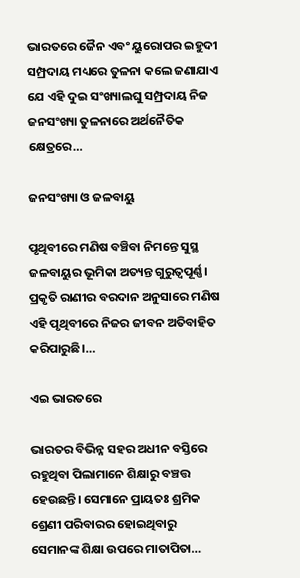ଭାରତରେ ଜୈନ ଏବଂ ୟୁରୋପର ଇହୁଦୀ ସମ୍ପ୍ରଦାୟ ମଧ୍ୟରେ ତୁଳନା କଲେ ଜଣାଯାଏ ଯେ ଏହି ଦୁଇ ସଂଖ୍ୟାଲଘୁ ସମ୍ପ୍ରଦାୟ ନିଜ ଜନସଂଖ୍ୟା ତୁଳନାରେ ଅର୍ଥନୈତିକ କ୍ଷେତ୍ରରେ…

ଜନସଂଖ୍ୟା ଓ ଜଳବାୟୁ

ପୃଥିବୀରେ ମଣିଷ ବଞ୍ଚିବା ନିମନ୍ତେ ସୁସ୍ଥ ଜଳବାୟୁର ଭୂମିକା ଅତ୍ୟନ୍ତ ଗୁରୁତ୍ୱପୂର୍ଣ୍ଣ। ପ୍ରକୃତି ରାଣୀର ବରଦାନ ଅନୁସାରେ ମଣିଷ ଏହି ପୃଥିବୀରେ ନିଜର ଜୀବନ ଅତିବାହିତ କରିପାରୁଛି।…

ଏଇ ଭାରତରେ

ଭାରତର ବିଭିନ୍ନ ସହର ଅଧୀନ ବସ୍ତିରେ ରହୁଥିବା ପିଲାମାନେ ଶିକ୍ଷାରୁ ବଞ୍ଚତ୍ତ ହେଉଛନ୍ତି। ସେମାନେ ପ୍ରାୟତଃ ଶ୍ରମିକ ଶ୍ରେଣୀ ପରିବାରର ହୋଇଥିବାରୁ ସେମାନଙ୍କ ଶିକ୍ଷା ଉପରେ ମାତାପିତା…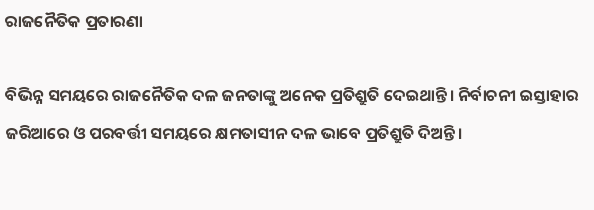ରାଜନୈତିକ ପ୍ରତାରଣା

ବିଭିନ୍ନ ସମୟରେ ରାଜନୈତିକ ଦଳ ଜନତାଙ୍କୁ ଅନେକ ପ୍ରତିଶ୍ରୁତି ଦେଇଥାନ୍ତି। ନିର୍ବାଚନୀ ଇସ୍ତାହାର ଜରିଆରେ ଓ ପରବର୍ତ୍ତୀ ସମୟରେ କ୍ଷମତାସୀନ ଦଳ ଭାବେ ପ୍ରତିଶ୍ରୁତି ଦିଅନ୍ତି।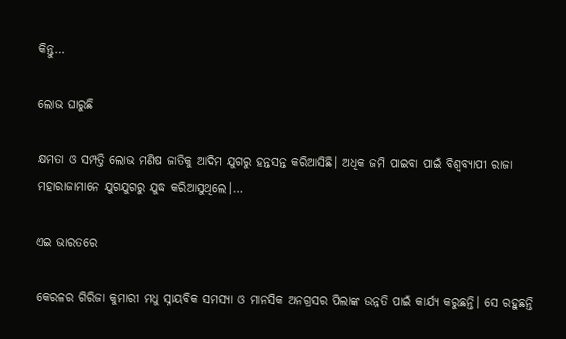କିନ୍ତୁ…

ଲୋଭ ଘାରୁଛି

କ୍ଷମତା ଓ ସମ୍ପତ୍ତି ଲୋଭ ମଣିଷ ଜାତିକୁ ଆଦିମ ଯୁଗରୁ ହନ୍ତସନ୍ତ କରିଆସିଛି। ଅଧିକ ଜମି ପାଇବା ପାଇଁ ବିଶ୍ୱବ୍ୟାପୀ ରାଜା ମହାରାଜାମାନେ ଯୁଗଯୁଗରୁ ଯୁଦ୍ଧ କରିଆସୁଥିଲେ।…

ଏଇ ଭାରତରେ

କେରଳର ଗିରିଜା କୁମାରୀ ମଧୁ ସ୍ନାୟବିକ ସମସ୍ୟା ଓ ମାନସିକ ଅନଗ୍ରସର ପିଲାଙ୍କ ଉନ୍ନତି ପାଇଁ କାର୍ଯ୍ୟ କରୁଛନ୍ତି। ସେ ରହୁଛନ୍ତି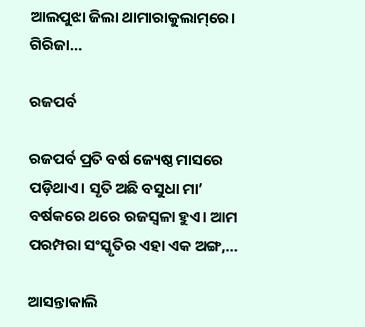ଆଲପୁଝା ଜିଲା ଥାମାରାକୁଲାମ୍‌ରେ। ଗିରିଜା…

ରଜପର୍ବ

ରଜପର୍ବ ପ୍ରତି ବର୍ଷ ଜ୍ୟେଷ୍ଠ ମାସରେ ପଡ଼ିଥାଏ। ସୃତି ଅଛି ବସୁଧା ମା’ ବର୍ଷକରେ ଥରେ ରଜସ୍ବଳା ହୁଏ। ଆମ ପରମ୍ପରା ସଂସ୍କୃତିର ଏହା ଏକ ଅଙ୍ଗ,…

ଆସନ୍ତାକାଲି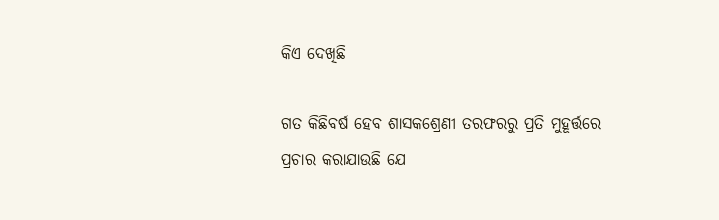କିଏ ଦେଖିଛି

ଗତ କିଛିବର୍ଷ ହେବ ଶାସକଶ୍ରେଣୀ ତରଫରରୁ ପ୍ରତି ମୁହୂର୍ତ୍ତରେ ପ୍ରଚାର କରାଯାଉଛି ଯେ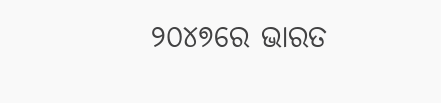୨୦୪୭ରେ ଭାରତ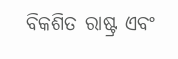ବିକଶିତ ରାଷ୍ଟ୍ର ଏବଂ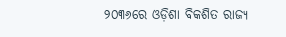୨୦୩୬ରେ ଓଡ଼ିଶା ବିକଶିତ ରାଜ୍ୟ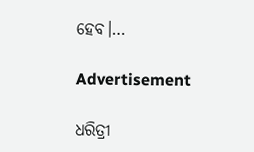ହେବ।…

Advertisement

ଧରିତ୍ରୀ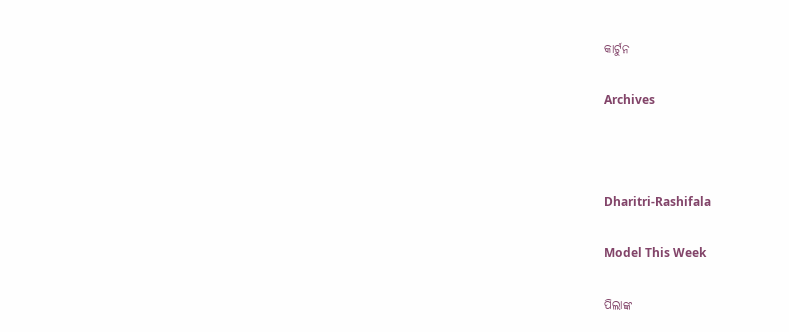କାର୍ଟୁନ

Archives



Dharitri-Rashifala

Model This Week

ପିଲାଙ୍କ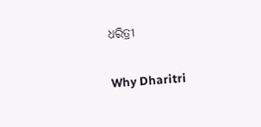ଧରିତ୍ରୀ

Why Dharitri